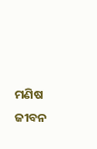ମଣିଷ ଜୀବନ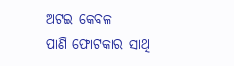ଅଟଇ କେବଳ
ପାଣି ଫୋଟକାର ସାଥି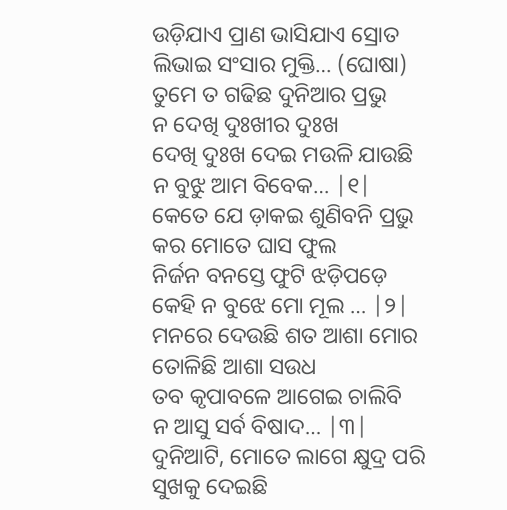ଉଡ଼ିଯାଏ ପ୍ରାଣ ଭାସିଯାଏ ସ୍ରୋତ
ଲିଭାଇ ସଂସାର ମୁକ୍ତି… (ଘୋଷା)
ତୁମେ ତ ଗଢିଛ ଦୁନିଆର ପ୍ରଭୁ
ନ ଦେଖି ଦୁଃଖୀର ଦୁଃଖ
ଦେଖି ଦୁଃଖ ଦେଇ ମଉଳି ଯାଉଛି
ନ ବୁଝୁ ଆମ ବିବେକ… |୧|
କେତେ ଯେ ଡ଼ାକଇ ଶୁଣିବନି ପ୍ରଭୁ
କର ମୋତେ ଘାସ ଫୁଲ
ନିର୍ଜନ ବନସ୍ତେ ଫୁଟି ଝଡ଼ିପଡ଼େ
କେହି ନ ବୁଝେ ମୋ ମୂଲ … |୨|
ମନରେ ଦେଉଛି ଶତ ଆଶା ମୋର
ତୋଳିଛି ଆଶା ସଉଧ
ତବ କୃପାବଳେ ଆଗେଇ ଚାଲିବି
ନ ଆସୁ ସର୍ବ ବିଷାଦ… |୩|
ଦୁନିଆଟି, ମୋତେ ଲାଗେ କ୍ଷୁଦ୍ର ପରି
ସୁଖକୁ ଦେଇଛି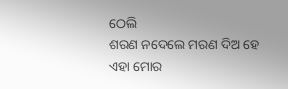ଠେଲି
ଶରଣ ନଦେଲେ ମରଣ ଦିଅ ହେ
ଏହା ମୋର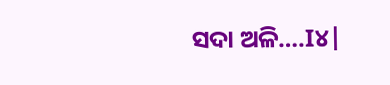ସଦା ଅଳି….I୪|